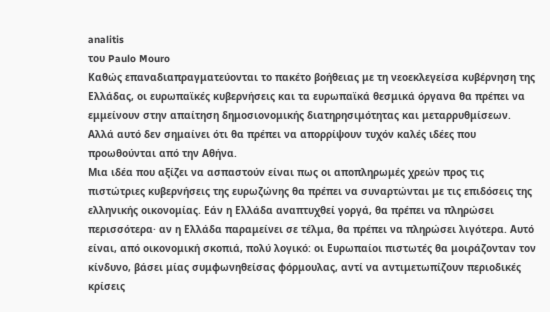analitis
του Paulo Mouro
Καθώς επαναδιαπραγματεύονται το πακέτο βοήθειας με τη νεοεκλεγείσα κυβέρνηση της Ελλάδας, οι ευρωπαϊκές κυβερνήσεις και τα ευρωπαϊκά θεσμικά όργανα θα πρέπει να εμμείνουν στην απαίτηση δημοσιονομικής διατηρησιμότητας και μεταρρυθμίσεων. Αλλά αυτό δεν σημαίνει ότι θα πρέπει να απορρίψουν τυχόν καλές ιδέες που προωθούνται από την Αθήνα.
Μια ιδέα που αξίζει να ασπαστούν είναι πως οι αποπληρωμές χρεών προς τις πιστώτριες κυβερνήσεις της ευρωζώνης θα πρέπει να συναρτώνται με τις επιδόσεις της ελληνικής οικονομίας. Εάν η Ελλάδα αναπτυχθεί γοργά, θα πρέπει να πληρώσει περισσότερα· αν η Ελλάδα παραμείνει σε τέλμα, θα πρέπει να πληρώσει λιγότερα. Αυτό είναι, από οικονομική σκοπιά, πολύ λογικό: οι Ευρωπαίοι πιστωτές θα μοιράζονταν τον κίνδυνο, βάσει μίας συμφωνηθείσας φόρμουλας, αντί να αντιμετωπίζουν περιοδικές κρίσεις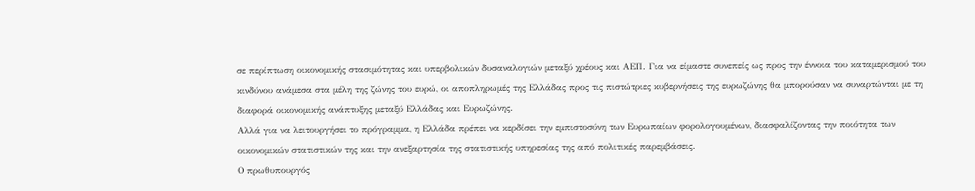σε περίπτωση οικονομικής στασιμότητας και υπερβολικών δυσαναλογιών μεταξύ χρέους και ΑΕΠ. Για να είμαστε συνεπείς ως προς την έννοια του καταμερισμού του κινδύνου ανάμεσα στα μέλη της ζώνης του ευρώ, οι αποπληρωμές της Ελλάδας προς τις πιστώτριες κυβερνήσεις της ευρωζώνης θα μπορούσαν να συναρτώνται με τη διαφορά οικονομικής ανάπτυξης μεταξύ Ελλάδας και Ευρωζώνης.
Αλλά για να λειτουργήσει το πρόγραμμα, η Ελλάδα πρέπει να κερδίσει την εμπιστοσύνη των Ευρωπαίων φορολογουμένων, διασφαλίζοντας την ποιότητα των οικονομικών στατιστικών της και την ανεξαρτησία της στατιστικής υπηρεσίας της από πολιτικές παρεμβάσεις.
Ο πρωθυπουργός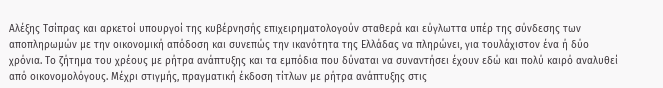Αλέξης Τσίπρας και αρκετοί υπουργοί της κυβέρνησής επιχειρηματολογούν σταθερά και εύγλωττα υπέρ της σύνδεσης των αποπληρωμών με την οικονομική απόδοση και συνεπώς την ικανότητα της Ελλάδας να πληρώνει, για τουλάχιστον ένα ή δύο χρόνια. Το ζήτημα του χρέους με ρήτρα ανάπτυξης και τα εμπόδια που δύναται να συναντήσει έχουν εδώ και πολύ καιρό αναλυθεί από οικονομολόγους. Μέχρι στιγμής, πραγματική έκδοση τίτλων με ρήτρα ανάπτυξης στις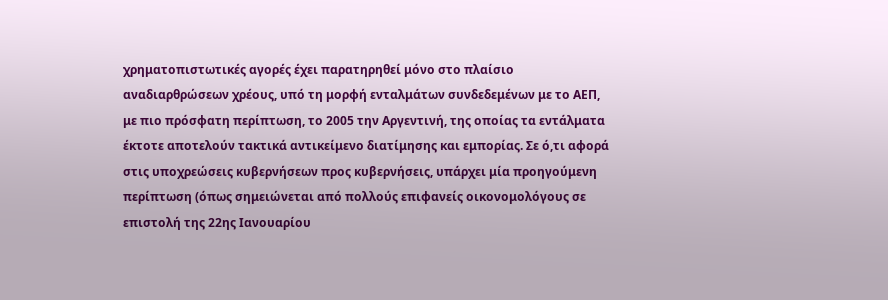χρηματοπιστωτικές αγορές έχει παρατηρηθεί μόνο στο πλαίσιο αναδιαρθρώσεων χρέους, υπό τη μορφή ενταλμάτων συνδεδεμένων με το ΑΕΠ, με πιο πρόσφατη περίπτωση, το 2005 την Αργεντινή, της οποίας τα εντάλματα έκτοτε αποτελούν τακτικά αντικείμενο διατίμησης και εμπορίας. Σε ό,τι αφορά στις υποχρεώσεις κυβερνήσεων προς κυβερνήσεις, υπάρχει μία προηγούμενη περίπτωση (όπως σημειώνεται από πολλούς επιφανείς οικονομολόγους σε επιστολή της 22ης Ιανουαρίου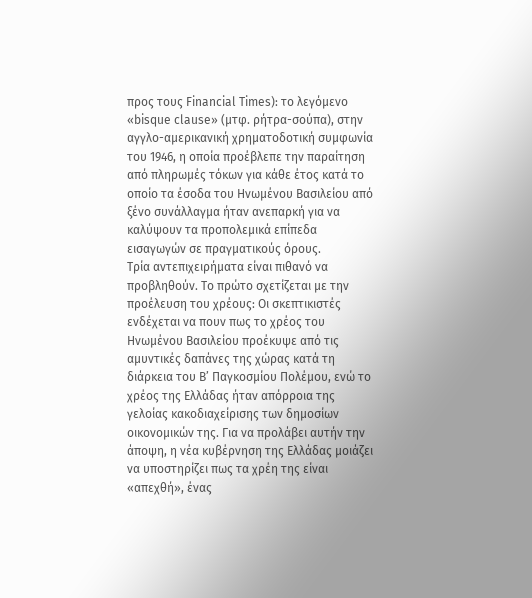προς τους Financial Times): το λεγόμενο «bisque clause» (μτφ. ρήτρα-σούπα), στην αγγλο-αμερικανική χρηματοδοτική συμφωνία του 1946, η οποία προέβλεπε την παραίτηση από πληρωμές τόκων για κάθε έτος κατά το οποίο τα έσοδα του Ηνωμένου Βασιλείου από ξένο συνάλλαγμα ήταν ανεπαρκή για να καλύψουν τα προπολεμικά επίπεδα εισαγωγών σε πραγματικούς όρους.
Τρία αντεπιχειρήματα είναι πιθανό να προβληθούν. Το πρώτο σχετίζεται με την προέλευση του χρέους: Οι σκεπτικιστές ενδέχεται να πουν πως το χρέος του Ηνωμένου Βασιλείου προέκυψε από τις αμυντικές δαπάνες της χώρας κατά τη διάρκεια του Β’ Παγκοσμίου Πολέμου, ενώ το χρέος της Ελλάδας ήταν απόρροια της γελοίας κακοδιαχείρισης των δημοσίων οικονομικών της. Για να προλάβει αυτήν την άποψη, η νέα κυβέρνηση της Ελλάδας μοιάζει να υποστηρίζει πως τα χρέη της είναι «απεχθή», ένας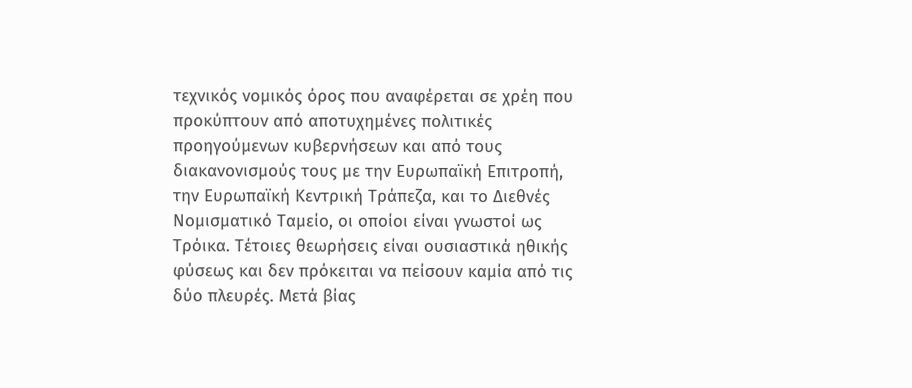τεχνικός νομικός όρος που αναφέρεται σε χρέη που προκύπτουν από αποτυχημένες πολιτικές προηγούμενων κυβερνήσεων και από τους διακανονισμούς τους με την Ευρωπαϊκή Επιτροπή, την Ευρωπαϊκή Κεντρική Τράπεζα, και το Διεθνές Νομισματικό Ταμείο, οι οποίοι είναι γνωστοί ως Τρόικα. Τέτοιες θεωρήσεις είναι ουσιαστικά ηθικής φύσεως και δεν πρόκειται να πείσουν καμία από τις δύο πλευρές. Μετά βίας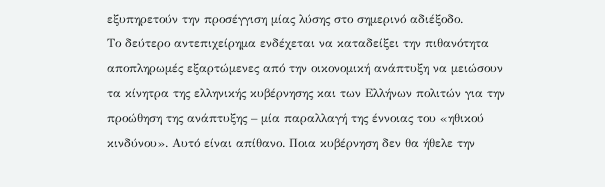εξυπηρετούν την προσέγγιση μίας λύσης στο σημερινό αδιέξοδο.
Το δεύτερο αντεπιχείρημα ενδέχεται να καταδείξει την πιθανότητα αποπληρωμές εξαρτώμενες από την οικονομική ανάπτυξη να μειώσουν τα κίνητρα της ελληνικής κυβέρνησης και των Ελλήνων πολιτών για την προώθηση της ανάπτυξης – μία παραλλαγή της έννοιας του «ηθικού κινδύνου». Αυτό είναι απίθανο. Ποια κυβέρνηση δεν θα ήθελε την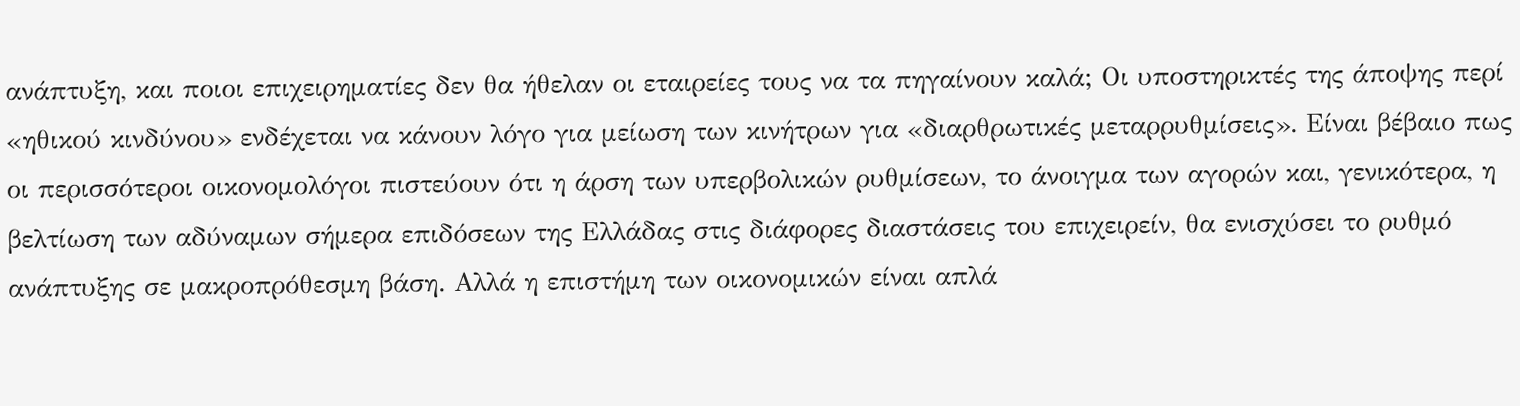ανάπτυξη, και ποιοι επιχειρηματίες δεν θα ήθελαν οι εταιρείες τους να τα πηγαίνουν καλά; Οι υποστηρικτές της άποψης περί «ηθικού κινδύνου» ενδέχεται να κάνουν λόγο για μείωση των κινήτρων για «διαρθρωτικές μεταρρυθμίσεις». Είναι βέβαιο πως οι περισσότεροι οικονομολόγοι πιστεύουν ότι η άρση των υπερβολικών ρυθμίσεων, το άνοιγμα των αγορών και, γενικότερα, η βελτίωση των αδύναμων σήμερα επιδόσεων της Ελλάδας στις διάφορες διαστάσεις του επιχειρείν, θα ενισχύσει το ρυθμό ανάπτυξης σε μακροπρόθεσμη βάση. Αλλά η επιστήμη των οικονομικών είναι απλά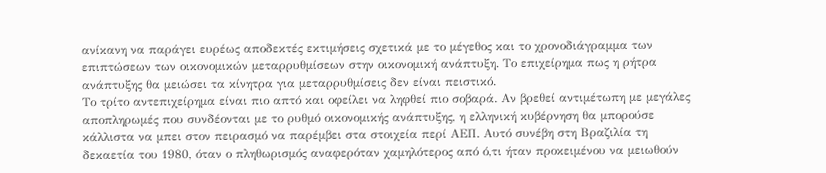ανίκανη να παράγει ευρέως αποδεκτές εκτιμήσεις σχετικά με το μέγεθος και το χρονοδιάγραμμα των επιπτώσεων των οικονομικών μεταρρυθμίσεων στην οικονομική ανάπτυξη. Το επιχείρημα πως η ρήτρα ανάπτυξης θα μειώσει τα κίνητρα για μεταρρυθμίσεις δεν είναι πειστικό.
Το τρίτο αντεπιχείρημα είναι πιο απτό και οφείλει να ληφθεί πιο σοβαρά. Αν βρεθεί αντιμέτωπη με μεγάλες αποπληρωμές που συνδέονται με το ρυθμό οικονομικής ανάπτυξης, η ελληνική κυβέρνηση θα μπορούσε κάλλιστα να μπει στον πειρασμό να παρέμβει στα στοιχεία περί ΑΕΠ. Αυτό συνέβη στη Βραζιλία τη δεκαετία του 1980, όταν ο πληθωρισμός αναφερόταν χαμηλότερος από ό,τι ήταν προκειμένου να μειωθούν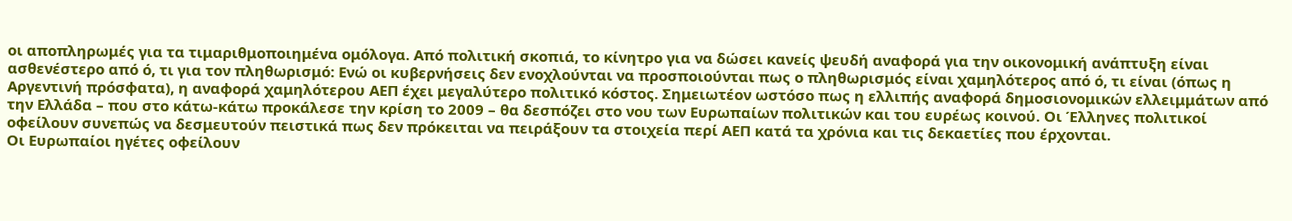οι αποπληρωμές για τα τιμαριθμοποιημένα ομόλογα. Από πολιτική σκοπιά, το κίνητρο για να δώσει κανείς ψευδή αναφορά για την οικονομική ανάπτυξη είναι ασθενέστερο από ό, τι για τον πληθωρισμό: Ενώ οι κυβερνήσεις δεν ενοχλούνται να προσποιούνται πως ο πληθωρισμός είναι χαμηλότερος από ό, τι είναι (όπως η Αργεντινή πρόσφατα), η αναφορά χαμηλότερου ΑΕΠ έχει μεγαλύτερο πολιτικό κόστος. Σημειωτέον ωστόσο πως η ελλιπής αναφορά δημοσιονομικών ελλειμμάτων από την Ελλάδα – που στο κάτω-κάτω προκάλεσε την κρίση το 2009 – θα δεσπόζει στο νου των Ευρωπαίων πολιτικών και του ευρέως κοινού. Οι Έλληνες πολιτικοί οφείλουν συνεπώς να δεσμευτούν πειστικά πως δεν πρόκειται να πειράξουν τα στοιχεία περί ΑΕΠ κατά τα χρόνια και τις δεκαετίες που έρχονται.
Οι Ευρωπαίοι ηγέτες οφείλουν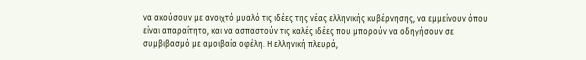να ακούσουν με ανοιχτό μυαλό τις ιδέες της νέας ελληνικής κυβέρνησης, να εμμείνουν όπου είναι απαραίτητο, και να ασπαστούν τις καλές ιδέες που μπορούν να οδηγήσουν σε συμβιβασμό με αμοιβαία οφέλη. Η ελληνική πλευρά,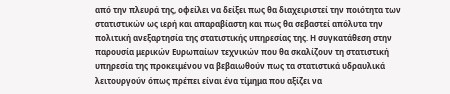από την πλευρά της, οφείλει να δείξει πως θα διαχειριστεί την ποιότητα των στατιστικών ως ιερή και απαραβίαστη και πως θα σεβαστεί απόλυτα την πολιτική ανεξαρτησία της στατιστικής υπηρεσίας της. Η συγκατάθεση στην παρουσία μερικών Ευρωπαίων τεχνικών που θα σκαλίζουν τη στατιστική υπηρεσία της προκειμένου να βεβαιωθούν πως τα στατιστικά υδραυλικά λειτουργούν όπως πρέπει είναι ένα τίμημα που αξίζει να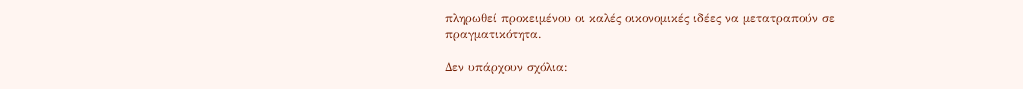πληρωθεί προκειμένου οι καλές οικονομικές ιδέες να μετατραπούν σε πραγματικότητα.

Δεν υπάρχουν σχόλια: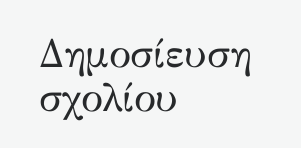Δημοσίευση σχολίου